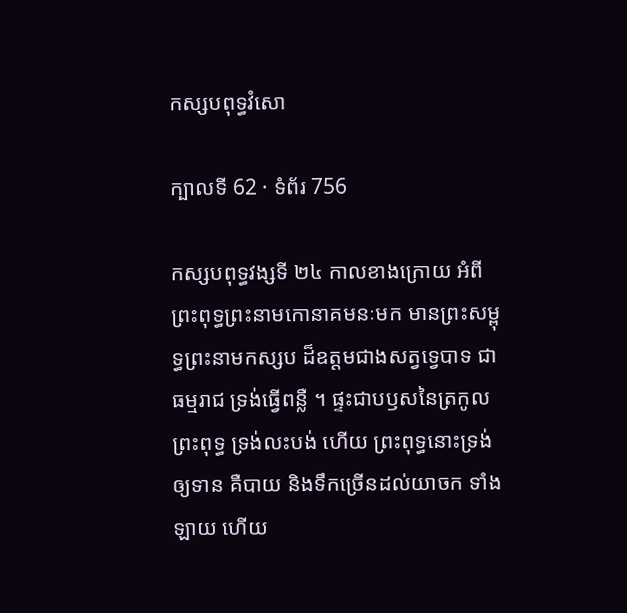កស្សបពុទ្ធវំសោ

ក្បាលទី 62 · ទំព័រ 756

កស្សបពុទ្ធវង្សទី ២៤ កាលខាងក្រោយ អំពីព្រះពុទ្ធព្រះនាមកោនាគមនៈមក មានព្រះសម្ពុទ្ធព្រះនាមកស្សប ដ៏ឧត្តមជាងសត្វទ្វេបាទ ជាធម្មរាជ ទ្រង់ធ្វើពន្លឺ ។ ផ្ទះជាបឫសនៃត្រកូលព្រះពុទ្ធ ទ្រង់លះបង់ ហើយ ព្រះពុទ្ធនោះទ្រង់ឲ្យទាន គឺបាយ និងទឹកច្រើនដល់យាចក ទាំងឡាយ ហើយ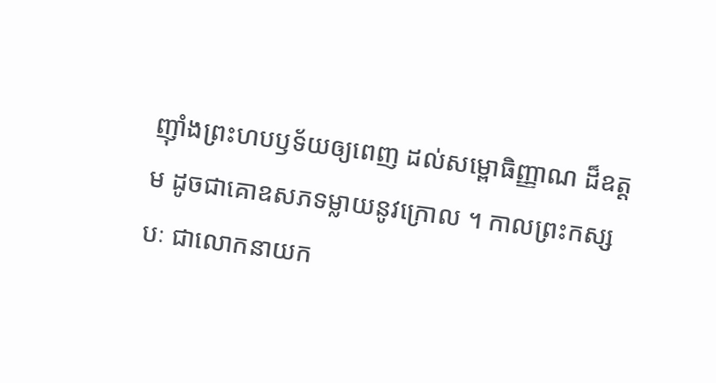ញ៉ាំងព្រះហបឫទ័យឲ្យពេញ ដល់សម្ពោធិញ្ញាណ ដ៏ឧត្តម ដូចជាគោឧសភទម្លាយនូវក្រោល ។ កាលព្រះកស្សបៈ ជាលោកនាយក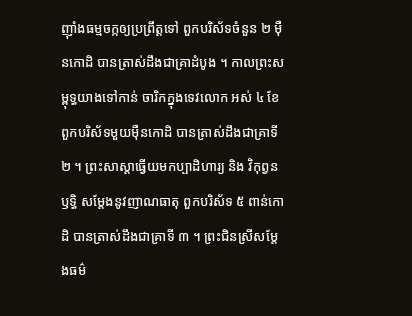ញ៉ាំងធម្មចក្កឲ្យប្រព្រឹត្តទៅ ពួកបរិស័ទចំនួន ២ ម៉ឺនកោដិ បានត្រាស់ដឹងជាគ្រាដំបូង ។ កាលព្រះសម្ពុទ្ធយាងទៅកាន់ ចារិកក្នុងទេវលោក អស់ ៤ ខែ ពួកបរិស័ទមួយម៉ឺនកោដិ បានត្រាស់ដឹងជាគ្រាទី ២ ។ ព្រះសាស្តាធ្វើយមកប្បាដិហារ្យ និង វិកុព្វនឫទ្ធិ សម្តែងនូវញាណធាតុ ពួកបរិស័ទ ៥ ពាន់កោដិ បានត្រាស់ដឹងជាគ្រាទី ៣ ។ ព្រះជិនស្រីសម្តែងធម៌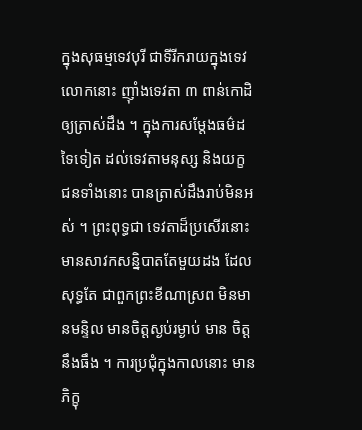ក្នុងសុធម្មទេវបុរី ជាទីរីករាយក្នុងទេវលោកនោះ ញ៉ាំងទេវតា ៣ ពាន់កោដិ ឲ្យត្រាស់ដឹង ។ ក្នុងការសម្តែងធម៌ដទៃទៀត ដល់ទេវតាមនុស្ស និងយក្ខ ជនទាំងនោះ បានត្រាស់ដឹងរាប់មិនអស់ ។ ព្រះពុទ្ធជា ទេវតាដ៏ប្រសើរនោះ មានសាវកសន្និបាតតែមួយដង ដែលសុទ្ធតែ ជាពួកព្រះខីណាស្រព មិនមានមន្ទិល មានចិត្តស្ងប់រម្ងាប់ មាន ចិត្តនឹងធឹង ។ ការប្រជុំក្នុងកាលនោះ មានភិក្ខុ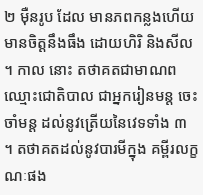២ ម៉ឺនរូប ដែល មានភពកន្លងហើយ មានចិត្តនឹងធឹង ដោយហិរិ និងសីល ។ កាល នោះ តថាគតជាមាណព ឈ្មោះជោតិបាល ជាអ្នករៀនមន្ត ចេះ ចាំមន្ត ដល់នូវត្រើយនៃវេទទាំង ៣ ។ តថាគតដល់នូវបារមីក្នុង គម្ពីរលក្ខណៈផង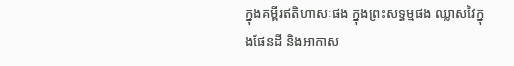ក្នុងគម្ពីរឥតិហាសៈផង ក្នុងព្រះសទ្ធម្មផង ឈ្លាសវៃក្នុងផែនដី និងអាកាស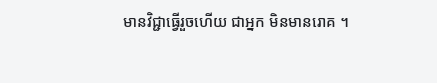មានវិជ្ជាធ្វើរួចហើយ ជាអ្នក មិនមានរោគ ។